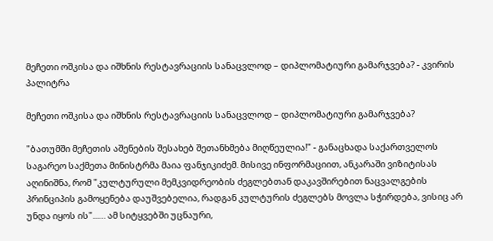მეჩეთი ოშკისა და იშხნის რესტავრაციის სანაცვლოდ – დიპლომატიური გამარჯვება? - კვირის პალიტრა

მეჩეთი ოშკისა და იშხნის რესტავრაციის სანაცვლოდ – დიპლომატიური გამარჯვება?

"ბათუმში მეჩეთის აშენების შესახებ შეთანხმება მიღწეულია!" - განაცხადა საქართველოს საგარეო საქმეთა მინისტრმა მაია ფანჯიკიძემ. მისივე ინფორმაციით, ანკარაში ვიზიტისას აღინიშნა, რომ "კულტურული მემკვიდრეობის ძეგლებთან დაკავშირებით ნაცვალგების პრინციპის გამოყენება დაუშვებელია, რადგან კულტურის ძეგლებს მოვლა სჭირდება, ვისიც არ უნდა იყოს ის"...… ამ სიტყვებში უცნაური,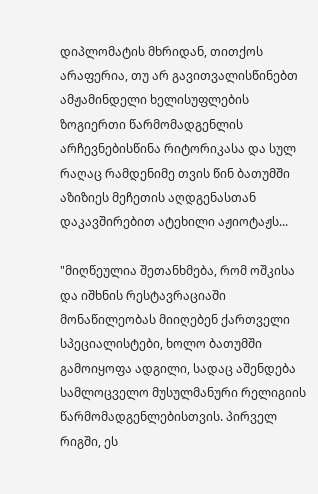დიპლომატის მხრიდან, თითქოს არაფერია, თუ არ გავითვალისწინებთ ამჟამინდელი ხელისუფლების ზოგიერთი წარმომადგენლის არჩევნებისწინა რიტორიკასა და სულ რაღაც რამდენიმე თვის წინ ბათუმში აზიზიეს მეჩეთის აღდგენასთან დაკავშირებით ატეხილი აჟიოტაჟს...

"მიღწეულია შეთანხმება, რომ ოშკისა და იშხნის რესტავრაციაში მონაწილეობას მიიღებენ ქართველი სპეციალისტები, ხოლო ბათუმში გამოიყოფა ადგილი, სადაც აშენდება სამლოცველო მუსულმანური რელიგიის წარმომადგენლებისთვის. პირველ რიგში, ეს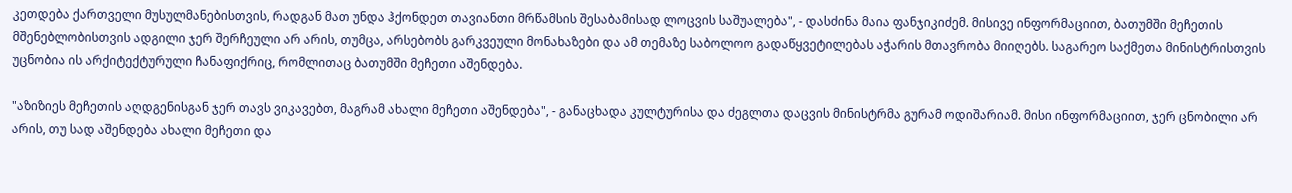კეთდება ქართველი მუსულმანებისთვის, რადგან მათ უნდა ჰქონდეთ თავიანთი მრწამსის შესაბამისად ლოცვის საშუალება", - დასძინა მაია ფანჯიკიძემ. მისივე ინფორმაციით, ბათუმში მეჩეთის მშენებლობისთვის ადგილი ჯერ შერჩეული არ არის, თუმცა, არსებობს გარკვეული მონახაზები და ამ თემაზე საბოლოო გადაწყვეტილებას აჭარის მთავრობა მიიღებს. საგარეო საქმეთა მინისტრისთვის უცნობია ის არქიტექტურული ჩანაფიქრიც, რომლითაც ბათუმში მეჩეთი აშენდება.

"აზიზიეს მეჩეთის აღდგენისგან ჯერ თავს ვიკავებთ, მაგრამ ახალი მეჩეთი აშენდება", - განაცხადა კულტურისა და ძეგლთა დაცვის მინისტრმა გურამ ოდიშარიამ. მისი ინფორმაციით, ჯერ ცნობილი არ არის, თუ სად აშენდება ახალი მეჩეთი და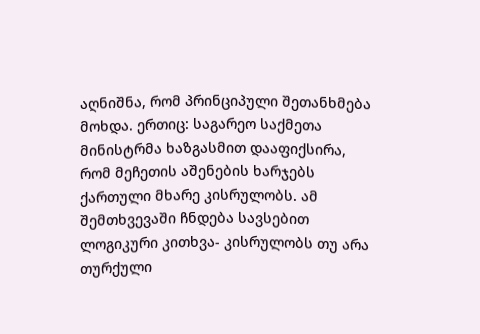აღნიშნა, რომ პრინციპული შეთანხმება მოხდა. ერთიც: საგარეო საქმეთა მინისტრმა ხაზგასმით დააფიქსირა, რომ მეჩეთის აშენების ხარჯებს ქართული მხარე კისრულობს. ამ შემთხვევაში ჩნდება სავსებით ლოგიკური კითხვა- კისრულობს თუ არა თურქული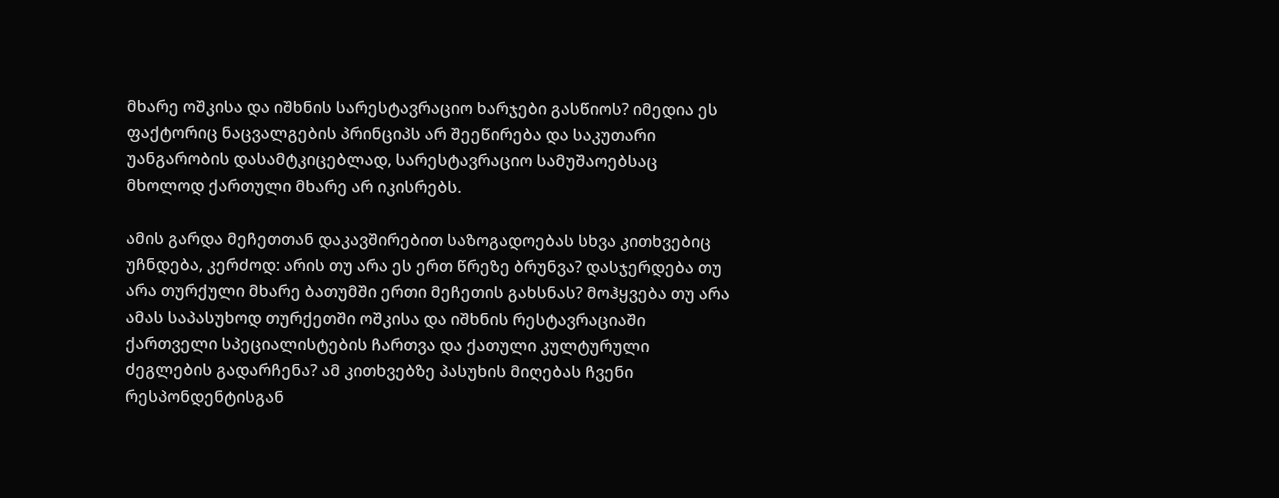მხარე ოშკისა და იშხნის სარესტავრაციო ხარჯები გასწიოს? იმედია ეს ფაქტორიც ნაცვალგების პრინციპს არ შეეწირება და საკუთარი უანგარობის დასამტკიცებლად, სარესტავრაციო სამუშაოებსაც მხოლოდ ქართული მხარე არ იკისრებს.

ამის გარდა მეჩეთთან დაკავშირებით საზოგადოებას სხვა კითხვებიც უჩნდება, კერძოდ: არის თუ არა ეს ერთ წრეზე ბრუნვა? დასჯერდება თუ არა თურქული მხარე ბათუმში ერთი მეჩეთის გახსნას? მოჰყვება თუ არა ამას საპასუხოდ თურქეთში ოშკისა და იშხნის რესტავრაციაში ქართველი სპეციალისტების ჩართვა და ქათული კულტურული ძეგლების გადარჩენა? ამ კითხვებზე პასუხის მიღებას ჩვენი რესპონდენტისგან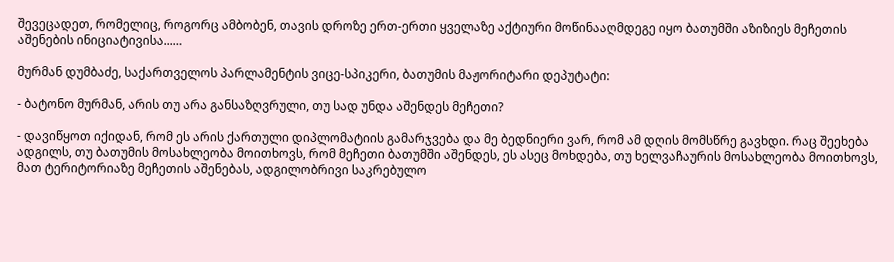შევეცადეთ, რომელიც, როგორც ამბობენ, თავის დროზე ერთ-ერთი ყველაზე აქტიური მოწინააღმდეგე იყო ბათუმში აზიზიეს მეჩეთის აშენების ინიციატივისა...…

მურმან დუმბაძე, საქართველოს პარლამენტის ვიცე-სპიკერი, ბათუმის მაჟორიტარი დეპუტატი:

- ბატონო მურმან, არის თუ არა განსაზღვრული, თუ სად უნდა აშენდეს მეჩეთი?

- დავიწყოთ იქიდან, რომ ეს არის ქართული დიპლომატიის გამარჯვება და მე ბედნიერი ვარ, რომ ამ დღის მომსწრე გავხდი. რაც შეეხება ადგილს, თუ ბათუმის მოსახლეობა მოითხოვს, რომ მეჩეთი ბათუმში აშენდეს, ეს ასეც მოხდება, თუ ხელვაჩაურის მოსახლეობა მოითხოვს, მათ ტერიტორიაზე მეჩეთის აშენებას, ადგილობრივი საკრებულო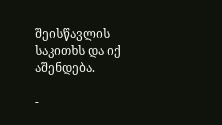შეისწავლის საკითხს და იქ აშენდება.

-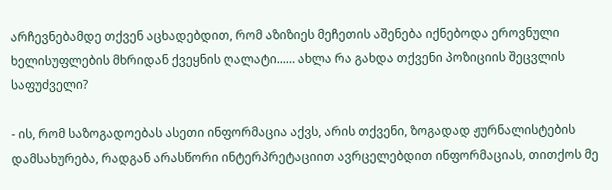არჩევნებამდე თქვენ აცხადებდით, რომ აზიზიეს მეჩეთის აშენება იქნებოდა ეროვნული ხელისუფლების მხრიდან ქვეყნის ღალატი...… ახლა რა გახდა თქვენი პოზიციის შეცვლის საფუძველი?

- ის, რომ საზოგადოებას ასეთი ინფორმაცია აქვს, არის თქვენი, ზოგადად ჟურნალისტების დამსახურება, რადგან არასწორი ინტერპრეტაციით ავრცელებდით ინფორმაციას, თითქოს მე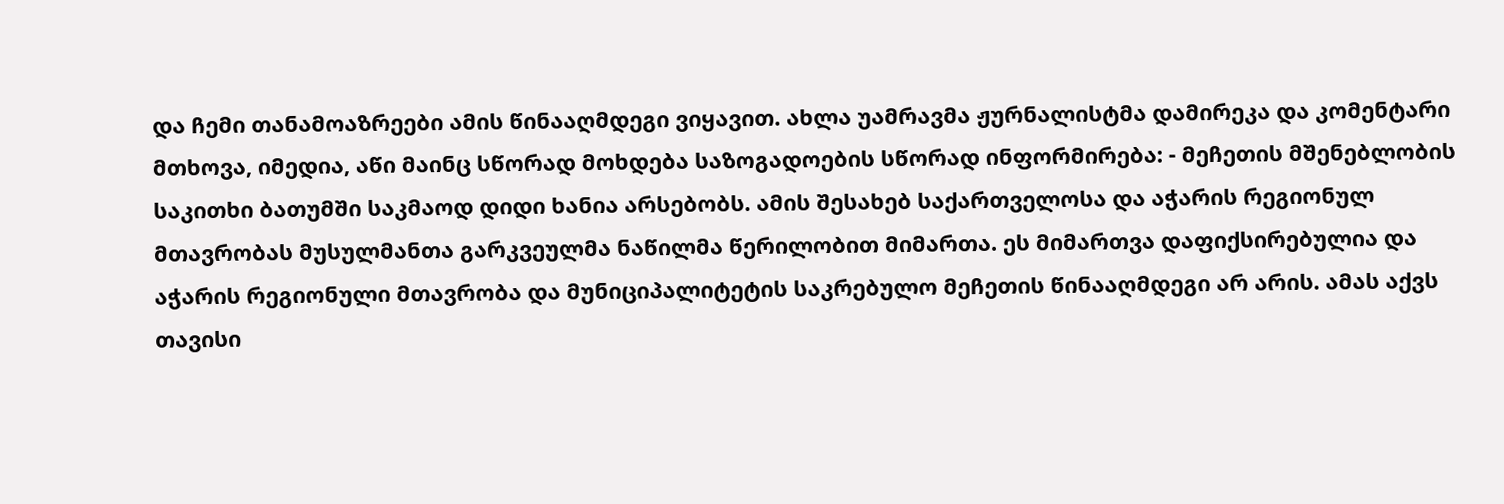და ჩემი თანამოაზრეები ამის წინააღმდეგი ვიყავით. ახლა უამრავმა ჟურნალისტმა დამირეკა და კომენტარი მთხოვა, იმედია, აწი მაინც სწორად მოხდება საზოგადოების სწორად ინფორმირება: - მეჩეთის მშენებლობის საკითხი ბათუმში საკმაოდ დიდი ხანია არსებობს. ამის შესახებ საქართველოსა და აჭარის რეგიონულ მთავრობას მუსულმანთა გარკვეულმა ნაწილმა წერილობით მიმართა. ეს მიმართვა დაფიქსირებულია და აჭარის რეგიონული მთავრობა და მუნიციპალიტეტის საკრებულო მეჩეთის წინააღმდეგი არ არის. ამას აქვს თავისი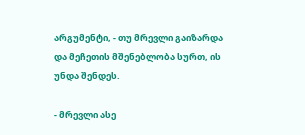არგუმენტი, - თუ მრევლი გაიზარდა და მეჩეთის მშენებლობა სურთ, ის უნდა შენდეს.

- მრევლი ასე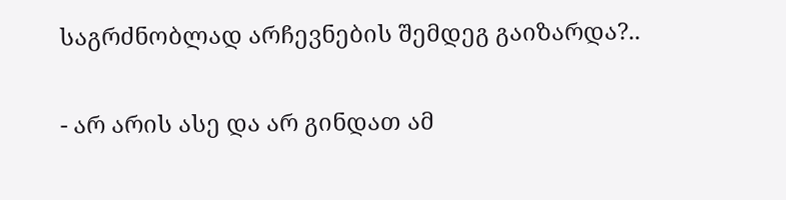საგრძნობლად არჩევნების შემდეგ გაიზარდა?..

- არ არის ასე და არ გინდათ ამ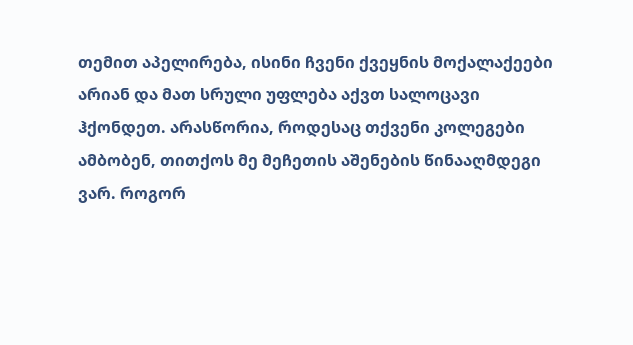თემით აპელირება, ისინი ჩვენი ქვეყნის მოქალაქეები არიან და მათ სრული უფლება აქვთ სალოცავი ჰქონდეთ. არასწორია, როდესაც თქვენი კოლეგები ამბობენ, თითქოს მე მეჩეთის აშენების წინააღმდეგი ვარ. როგორ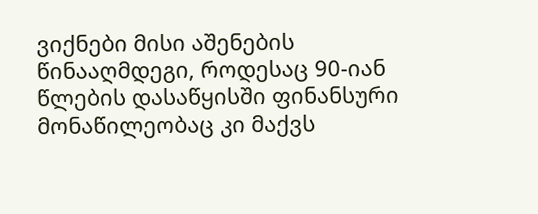ვიქნები მისი აშენების წინააღმდეგი, როდესაც 90-იან წლების დასაწყისში ფინანსური მონაწილეობაც კი მაქვს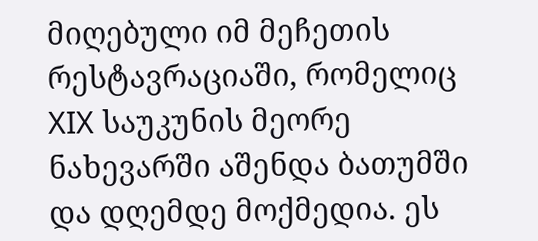მიღებული იმ მეჩეთის რესტავრაციაში, რომელიც XIX საუკუნის მეორე ნახევარში აშენდა ბათუმში და დღემდე მოქმედია. ეს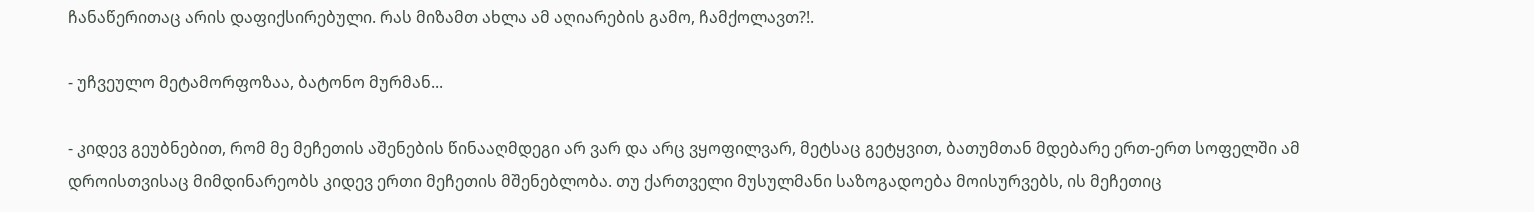ჩანაწერითაც არის დაფიქსირებული. რას მიზამთ ახლა ამ აღიარების გამო, ჩამქოლავთ?!.

- უჩვეულო მეტამორფოზაა, ბატონო მურმან...

- კიდევ გეუბნებით, რომ მე მეჩეთის აშენების წინააღმდეგი არ ვარ და არც ვყოფილვარ, მეტსაც გეტყვით, ბათუმთან მდებარე ერთ-ერთ სოფელში ამ დროისთვისაც მიმდინარეობს კიდევ ერთი მეჩეთის მშენებლობა. თუ ქართველი მუსულმანი საზოგადოება მოისურვებს, ის მეჩეთიც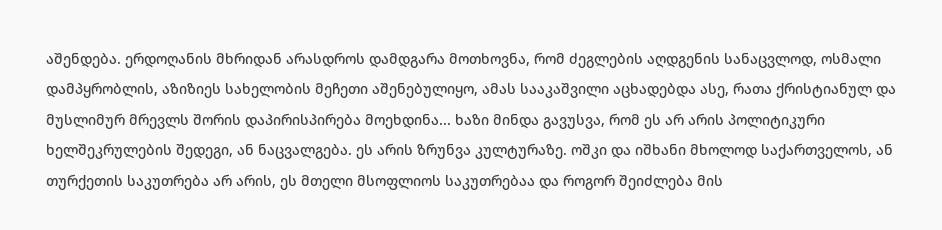აშენდება. ერდოღანის მხრიდან არასდროს დამდგარა მოთხოვნა, რომ ძეგლების აღდგენის სანაცვლოდ, ოსმალი დამპყრობლის, აზიზიეს სახელობის მეჩეთი აშენებულიყო, ამას სააკაშვილი აცხადებდა ასე, რათა ქრისტიანულ და მუსლიმურ მრევლს შორის დაპირისპირება მოეხდინა... ხაზი მინდა გავუსვა, რომ ეს არ არის პოლიტიკური ხელშეკრულების შედეგი, ან ნაცვალგება. ეს არის ზრუნვა კულტურაზე. ოშკი და იშხანი მხოლოდ საქართველოს, ან თურქეთის საკუთრება არ არის, ეს მთელი მსოფლიოს საკუთრებაა და როგორ შეიძლება მის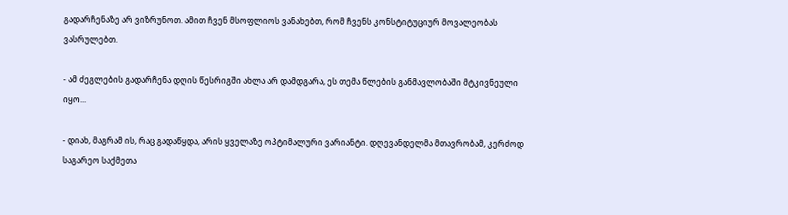გადარჩენაზე არ ვიზრუნოთ. ამით ჩვენ მსოფლიოს ვანახებთ, რომ ჩვენს კონსტიტუციურ მოვალეობას ვასრულებთ.

- ამ ძეგლების გადარჩენა დღის წესრიგში ახლა არ დამდგარა, ეს თემა წლების განმავლობაში მტკივნეული იყო...

- დიახ, მაგრამ ის, რაც გადაწყდა, არის ყველაზე ოპტიმალური ვარიანტი. დღევანდელმა მთავრობამ, კერძოდ საგარეო საქმეთა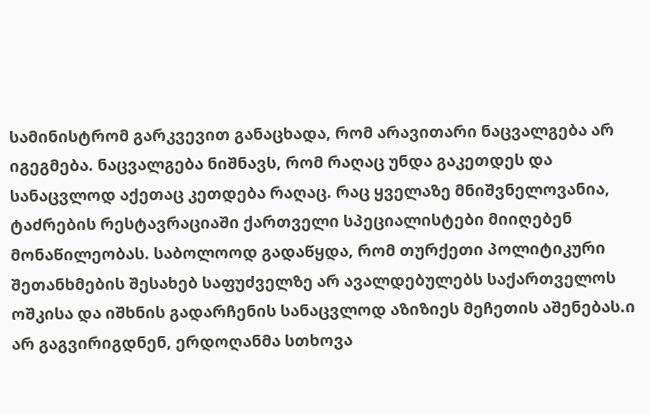სამინისტრომ გარკვევით განაცხადა, რომ არავითარი ნაცვალგება არ იგეგმება. ნაცვალგება ნიშნავს, რომ რაღაც უნდა გაკეთდეს და სანაცვლოდ აქეთაც კეთდება რაღაც. რაც ყველაზე მნიშვნელოვანია, ტაძრების რესტავრაციაში ქართველი სპეციალისტები მიიღებენ მონაწილეობას. საბოლოოდ გადაწყდა, რომ თურქეთი პოლიტიკური შეთანხმების შესახებ საფუძველზე არ ავალდებულებს საქართველოს ოშკისა და იშხნის გადარჩენის სანაცვლოდ აზიზიეს მეჩეთის აშენებას.ი არ გაგვირიგდნენ, ერდოღანმა სთხოვა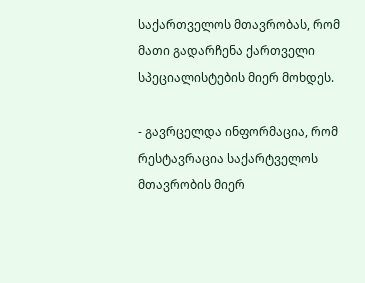საქართველოს მთავრობას, რომ მათი გადარჩენა ქართველი სპეციალისტების მიერ მოხდეს.

- გავრცელდა ინფორმაცია, რომ რესტავრაცია საქარტველოს მთავრობის მიერ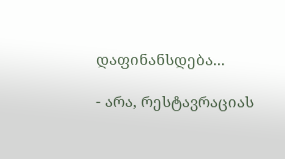დაფინანსდება...

- არა, რესტავრაციას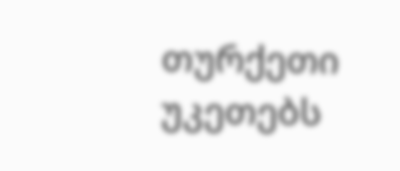თურქეთი უკეთებს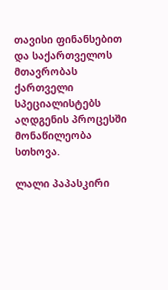თავისი ფინანსებით და საქართველოს მთავრობას ქართველი სპეციალისტებს აღდგენის პროცესში მონაწილეობა სთხოვა.

ლალი პაპასკირი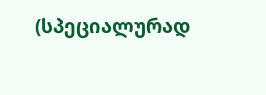(სპეციალურად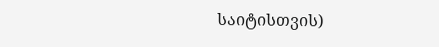საიტისთვის)